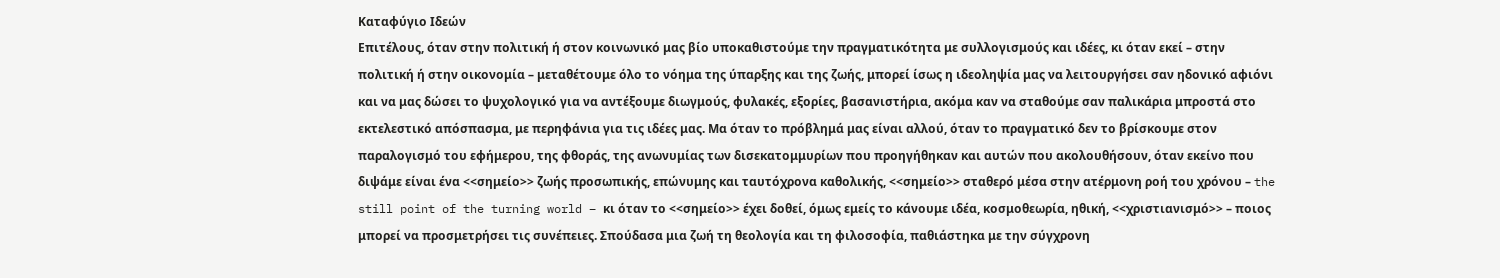Καταφύγιο Ιδεών
Επιτέλους, όταν στην πολιτική ή στον κοινωνικό μας βίο υποκαθιστούμε την πραγματικότητα με συλλογισμούς και ιδέες, κι όταν εκεί – στην πολιτική ή στην οικονομία – μεταθέτουμε όλο το νόημα της ύπαρξης και της ζωής, μπορεί ίσως η ιδεοληψία μας να λειτουργήσει σαν ηδονικό αφιόνι και να μας δώσει το ψυχολογικό για να αντέξουμε διωγμούς, φυλακές, εξορίες, βασανιστήρια, ακόμα καν να σταθούμε σαν παλικάρια μπροστά στο εκτελεστικό απόσπασμα, με περηφάνια για τις ιδέες μας. Μα όταν το πρόβλημά μας είναι αλλού, όταν το πραγματικό δεν το βρίσκουμε στον παραλογισμό του εφήμερου, της φθοράς, της ανωνυμίας των δισεκατομμυρίων που προηγήθηκαν και αυτών που ακολουθήσουν, όταν εκείνο που διψάμε είναι ένα <<σημείο>> ζωής προσωπικής, επώνυμης και ταυτόχρονα καθολικής, <<σημείο>> σταθερό μέσα στην ατέρμονη ροή του χρόνου – the still point of the turning world – κι όταν το <<σημείο>> έχει δοθεί, όμως εμείς το κάνουμε ιδέα, κοσμοθεωρία, ηθική, <<χριστιανισμό>> – ποιος μπορεί να προσμετρήσει τις συνέπειες. Σπούδασα μια ζωή τη θεολογία και τη φιλοσοφία, παθιάστηκα με την σύγχρονη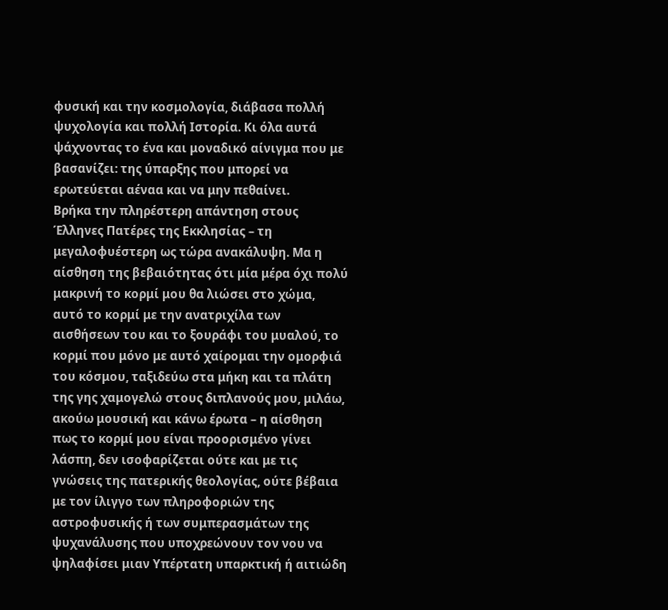φυσική και την κοσμολογία, διάβασα πολλή ψυχολογία και πολλή Ιστορία. Κι όλα αυτά ψάχνοντας το ένα και μοναδικό αίνιγμα που με βασανίζει: της ύπαρξης που μπορεί να ερωτεύεται αέναα και να μην πεθαίνει.
Βρήκα την πληρέστερη απάντηση στους Έλληνες Πατέρες της Εκκλησίας – τη μεγαλοφυέστερη ως τώρα ανακάλυψη. Μα η αίσθηση της βεβαιότητας ότι μία μέρα όχι πολύ μακρινή το κορμί μου θα λιώσει στο χώμα, αυτό το κορμί με την ανατριχίλα των αισθήσεων του και το ξουράφι του μυαλού, το κορμί που μόνο με αυτό χαίρομαι την ομορφιά του κόσμου, ταξιδεύω στα μήκη και τα πλάτη της γης χαμογελώ στους διπλανούς μου, μιλάω, ακούω μουσική και κάνω έρωτα – η αίσθηση πως το κορμί μου είναι προορισμένο γίνει λάσπη, δεν ισοφαρίζεται ούτε και με τις γνώσεις της πατερικής θεολογίας, ούτε βέβαια με τον ίλιγγο των πληροφοριών της αστροφυσικής ή των συμπερασμάτων της ψυχανάλυσης που υποχρεώνουν τον νου να ψηλαφίσει μιαν Υπέρτατη υπαρκτική ή αιτιώδη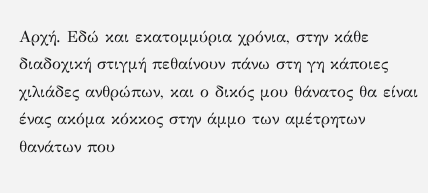Αρχή. Εδώ και εκατομμύρια χρόνια, στην κάθε διαδοχική στιγμή πεθαίνουν πάνω στη γη κάποιες χιλιάδες ανθρώπων, και ο δικός μου θάνατος θα είναι ένας ακόμα κόκκος στην άμμο των αμέτρητων θανάτων που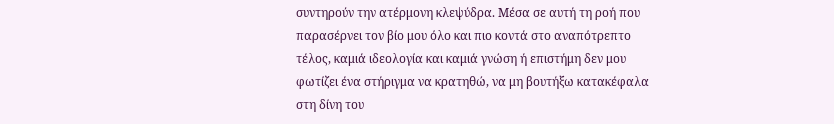συντηρούν την ατέρμονη κλεψύδρα. Μέσα σε αυτή τη ροή που παρασέρνει τον βίο μου όλο και πιο κοντά στο αναπότρεπτο τέλος, καμιά ιδεολογία και καμιά γνώση ή επιστήμη δεν μου φωτίζει ένα στήριγμα να κρατηθώ, να μη βουτήξω κατακέφαλα στη δίνη του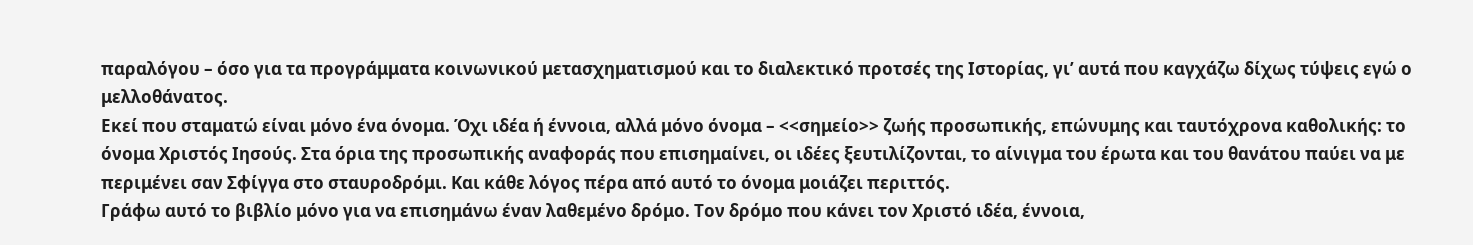παραλόγου – όσο για τα προγράμματα κοινωνικού μετασχηματισμού και το διαλεκτικό προτσές της Ιστορίας, γι’ αυτά που καγχάζω δίχως τύψεις εγώ ο μελλοθάνατος.
Εκεί που σταματώ είναι μόνο ένα όνομα. Όχι ιδέα ή έννοια, αλλά μόνο όνομα – <<σημείο>> ζωής προσωπικής, επώνυμης και ταυτόχρονα καθολικής: το όνομα Χριστός Ιησούς. Στα όρια της προσωπικής αναφοράς που επισημαίνει, οι ιδέες ξευτιλίζονται, το αίνιγμα του έρωτα και του θανάτου παύει να με περιμένει σαν Σφίγγα στο σταυροδρόμι. Και κάθε λόγος πέρα από αυτό το όνομα μοιάζει περιττός.
Γράφω αυτό το βιβλίο μόνο για να επισημάνω έναν λαθεμένο δρόμο. Τον δρόμο που κάνει τον Χριστό ιδέα, έννοια,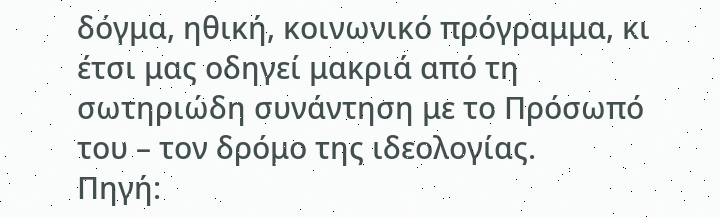δόγμα, ηθική, κοινωνικό πρόγραμμα, κι έτσι μας οδηγεί μακριά από τη σωτηριώδη συνάντηση με το Πρόσωπό του – τον δρόμο της ιδεολογίας.
Πηγή: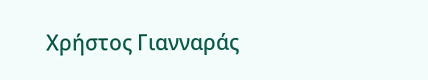Χρήστος Γιανναράς